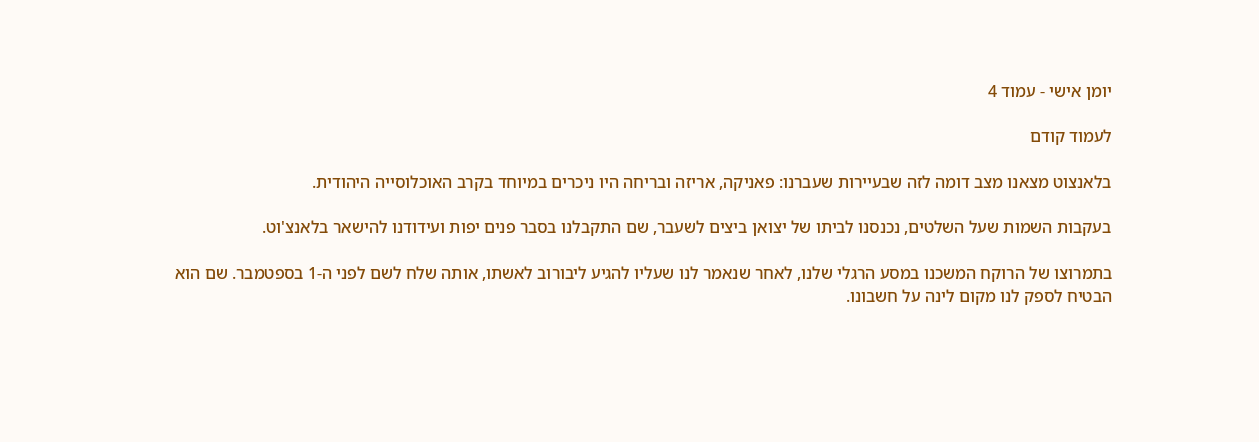יומן אישי - עמוד 4

לעמוד קודם

בלאנצוט מצאנו מצב דומה לזה שבעיירות שעברנו: פאניקה, אריזה ובריחה היו ניכרים במיוחד בקרב האוכלוסייה היהודית.

בעקבות השמות שעל השלטים, נכנסנו לביתו של יצואן ביצים לשעבר, שם התקבלנו בסבר פנים יפות ועידודנו להישאר בלאנצ'וט.

בתמרוצו של הרוקח המשכנו במסע הרגלי שלנו, לאחר שנאמר לנו שעליו להגיע ליבורוב לאשתו, אותה שלח לשם לפני ה-1 בספטמבר. שם הוא הבטיח לספק לנו מקום לינה על חשבונו.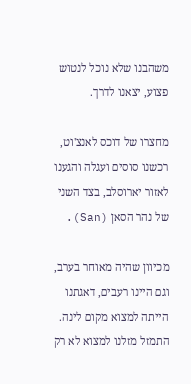משהבנו שלא נוכל לנטוש פצוע, יצאנו לדרך.

מחצרו של דוכס לאנצ'וט, רכשנו סוסים ועגלה והגענו לאזור יארוסלב, בצד השני של נהר הסאן (San).

מכיוון שהיה מאוחר בערב, וגם היינו רעבים, דאגתנו הייתה למצוא מקום לינה. התמזל מזלנו למצוא לא רק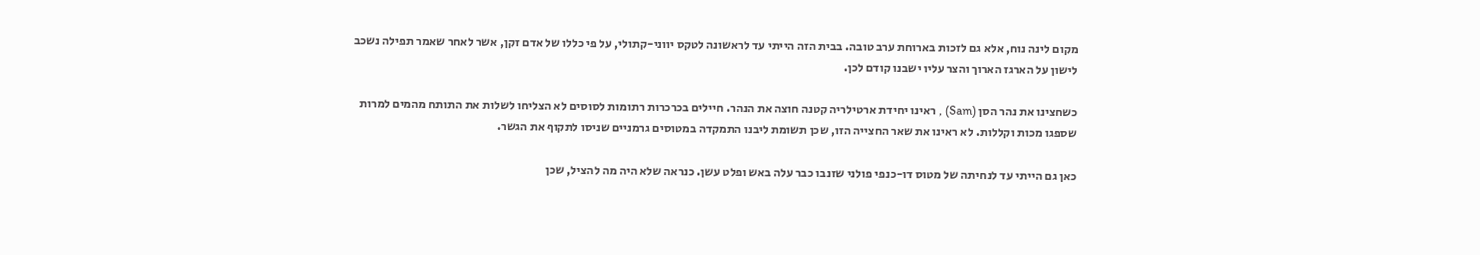מקום לינה נוח, אלא גם לזכות בארוחת ערב טובה. בבית הזה הייתי עד לראשונה לטקס יווני-קתולי, על פי כללו של אדם זקן, אשר לאחר שאמר תפילה נשכב לישון על הארגז הארוך והצר עליו ישבנו קודם לכן.

כשחצינו את נהר הסן (Sam) , ראינו יחידת ארטילריה קטנה חוצה את הנהר. חיילים בכרכרות רתומות לסוסים לא הצליחו לשלות את התותח מהמים למרות שספגו מכות וקללות. לא ראינו את שאר החצייה הזו, שכן תשומת ליבנו התמקדה במטוסים גרמניים שניסו לתקוף את הגשר.

כאן גם הייתי עד לנחיתה של מטוס דו-כנפי פולני שזנבו כבר עלה באש ופלט עשן. כנראה שלא היה מה להציל, שכן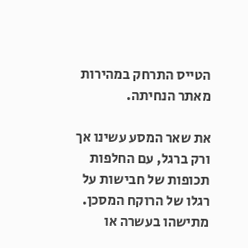הטייס התרחק במהירות מאתר הנחיתה.

את שאר המסע עשינו אך ורק ברגל, עם החלפות תכופות של חבישות על רגלו של הרוקח המסכן. מתישהו בעשרה או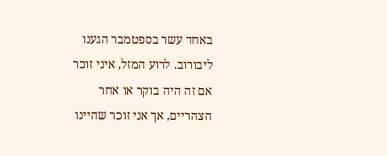באחד עשר בספטמבר הגענו ליבורוב. לרוע המזל, איני זוכר אם זה היה בוקר או אחר הצהריים, אך אני זוכר שהיינו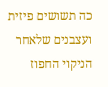כה תשושים פיזית ועצבנים שלאחר הניקוי החפוז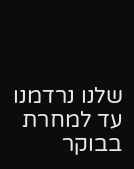שלנו נרדמנו עד למחרת בבוקר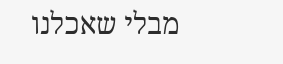מבלי שאכלנו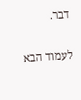דבר.

לעמוד הבא